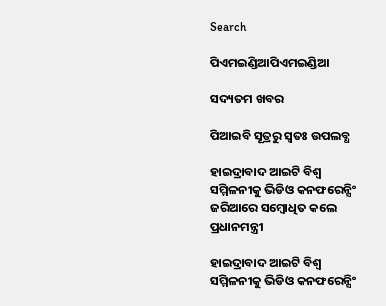Search

ପିଏମଇଣ୍ଡିଆପିଏମଇଣ୍ଡିଆ

ସଦ୍ୟତମ ଖବର

ପିଆଇବି ସୂତ୍ରରୁ ସ୍ବତଃ ଉପଲବ୍ଧ

ହାଇଦ୍ରାବାଦ ଆଇଟି ବିଶ୍ୱ ସମ୍ମିଳନୀକୁ ଭିଡିଓ କନଫରେନ୍ସିଂ ଜରିଆରେ ସମ୍ବୋଧିତ କଲେ ପ୍ରଧାନମନ୍ତ୍ରୀ

ହାଇଦ୍ରାବାଦ ଆଇଟି ବିଶ୍ୱ ସମ୍ମିଳନୀକୁ ଭିଡିଓ କନଫରେନ୍ସିଂ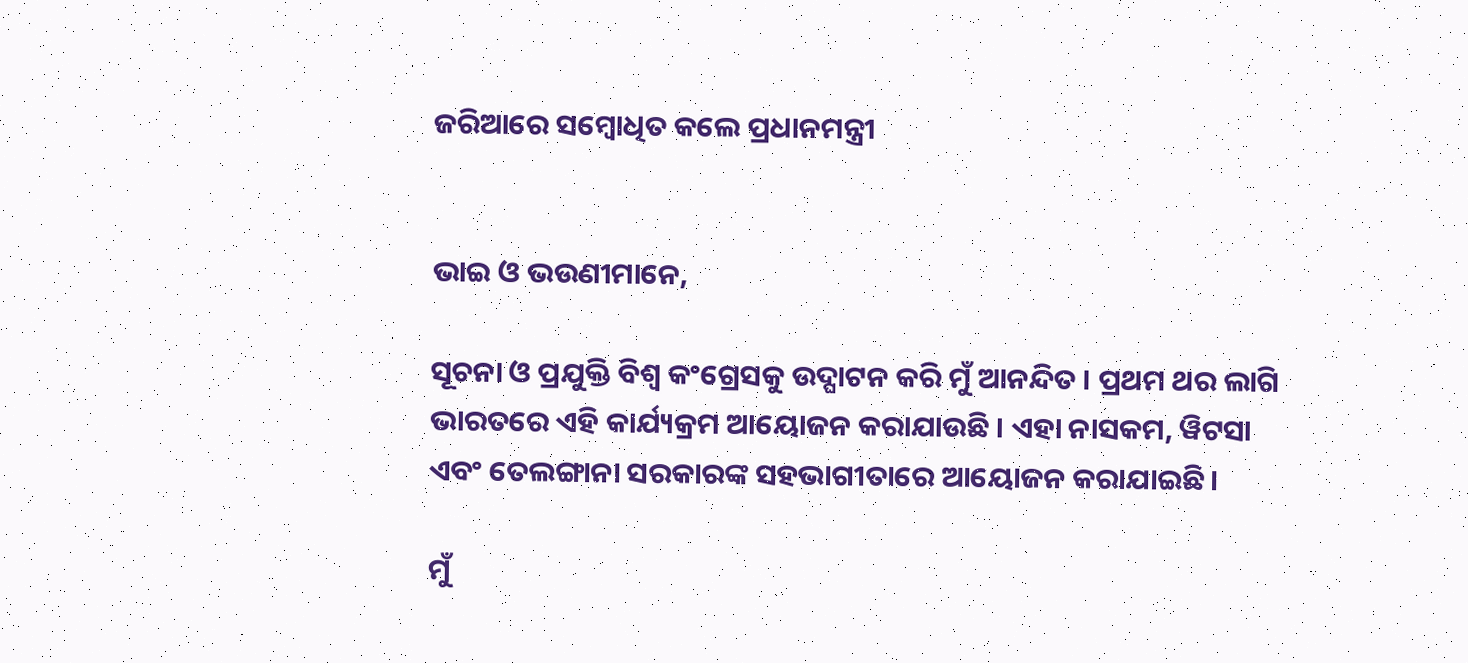ଜରିଆରେ ସମ୍ବୋଧିତ କଲେ ପ୍ରଧାନମନ୍ତ୍ରୀ


ଭାଇ ଓ ଭଉଣୀମାନେ,

ସୂଚନା ଓ ପ୍ରଯୁକ୍ତି ବିଶ୍ୱ କଂଗ୍ରେସକୁ ଉଦ୍ଘାଟନ କରି ମୁଁ ଆନନ୍ଦିତ । ପ୍ରଥମ ଥର ଲାଗି ଭାରତରେ ଏହି କାର୍ଯ୍ୟକ୍ରମ ଆୟୋଜନ କରାଯାଉଛି । ଏହା ନାସକମ, ୱିଟସା ଏବଂ ତେଲଙ୍ଗାନା ସରକାରଙ୍କ ସହଭାଗୀତାରେ ଆୟୋଜନ କରାଯାଇଛି ।

ମୁଁ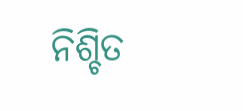ନିଶ୍ଚିତ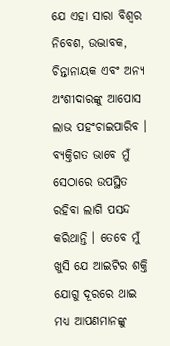ଯେ ଏହା ସାରା ବିଶ୍ୱର ନିବେଶ, ଉଦ୍ଭାବକ, ଚିନ୍ତାନାୟକ ଏବଂ ଅନ୍ୟ ଅଂଶୀଦାରଙ୍କୁ ଆପୋସ ଲାଭ ପହଂଚାଇପାରିବ । ବ୍ୟକ୍ତିଗତ ଭାବେ ମୁଁ ସେଠାରେ ଉପସ୍ଥିତ ରହିବା ଲାଗି ପସନ୍ଦ କରିଥାନ୍ତି । ତେବେ ମୁଁ ଖୁସି ଯେ ଆଇଟିର ଶକ୍ତି ଯୋଗୁ ଦୂରରେ ଥାଇ ମଧ୍ୟ ଆପଣମାନଙ୍କୁ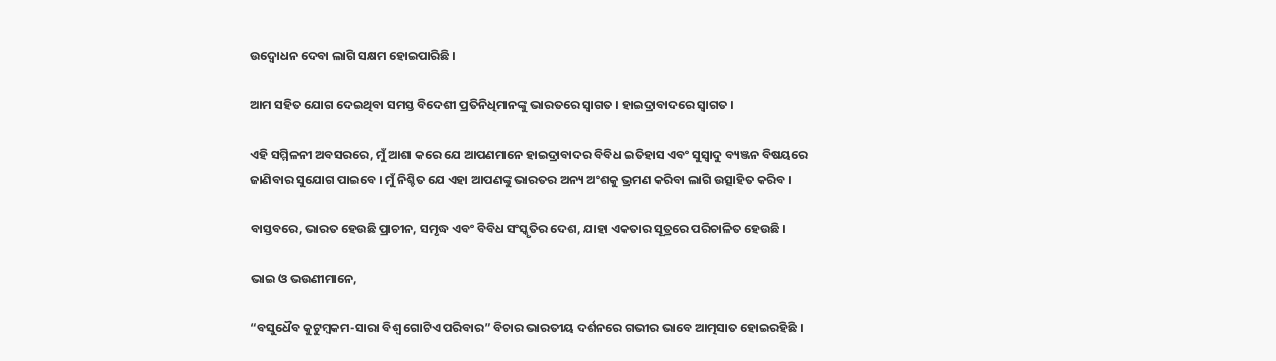ଉଦ୍ବୋଧନ ଦେବା ଲାଗି ସକ୍ଷମ ହୋଇପାରିଛି ।

ଆମ ସହିତ ଯୋଗ ଦେଇଥିବା ସମସ୍ତ ବିଦେଶୀ ପ୍ରତିନିଧିମାନଙ୍କୁ ଭାରତରେ ସ୍ୱାଗତ । ହାଇଦ୍ରାବାଦରେ ସ୍ୱାଗତ ।

ଏହି ସମ୍ମିଳନୀ ଅବସରରେ, ମୁଁ ଆଶା କରେ ଯେ ଆପଣମାନେ ହାଇଦ୍ରାବାଦର ବିବିଧ ଇତିହାସ ଏବଂ ସୁସ୍ୱାଦୁ ବ୍ୟଞ୍ଜନ ବିଷୟରେ ଜାଣିବାର ସୁଯୋଗ ପାଇବେ । ମୁଁ ନିଶ୍ଚିତ ଯେ ଏହା ଆପଣଙ୍କୁ ଭାରତର ଅନ୍ୟ ଅଂଶକୁ ଭ୍ରମଣ କରିବା ଲାଗି ଉତ୍ସାହିତ କରିବ ।

ବାସ୍ତବରେ, ଭାରତ ହେଉଛି ପ୍ରାଚୀନ, ସମୃଦ୍ଧ ଏବଂ ବିବିଧ ସଂସ୍କୃତିର ଦେଶ, ଯାହା ଏକତାର ସୂତ୍ରରେ ପରିଚାଳିତ ହେଉଛି ।

ଭାଇ ଓ ଭଉଣୀମାନେ,

“ବସୁଧୈବ କୁଟୁମ୍ବକମ-ସାରା ବିଶ୍ୱ ଗୋଟିଏ ପରିବାର” ବିଚାର ଭାରତୀୟ ଦର୍ଶନରେ ଗଭୀର ଭାବେ ଆତ୍ମସାତ ହୋଇରହିଛି ।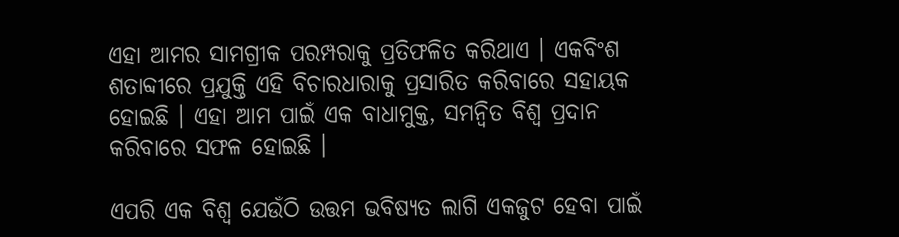ଏହା ଆମର ସାମଗ୍ରୀକ ପରମ୍ପରାକୁ ପ୍ରତିଫଳିତ କରିଥାଏ । ଏକବିଂଶ ଶତାବ୍ଦୀରେ ପ୍ରଯୁକ୍ତି ଏହି ବିଚାରଧାରାକୁ ପ୍ରସାରିତ କରିବାରେ ସହାୟକ ହୋଇଛି । ଏହା ଆମ ପାଇଁ ଏକ ବାଧାମୁକ୍ତ, ସମନ୍ୱିତ ବିଶ୍ୱ ପ୍ରଦାନ କରିବାରେ ସଫଳ ହୋଇଛି ।

ଏପରି ଏକ ବିଶ୍ୱ ଯେଉଁଠି ଉତ୍ତମ ଭବିଷ୍ୟତ ଲାଗି ଏକଜୁଟ ହେବା ପାଇଁ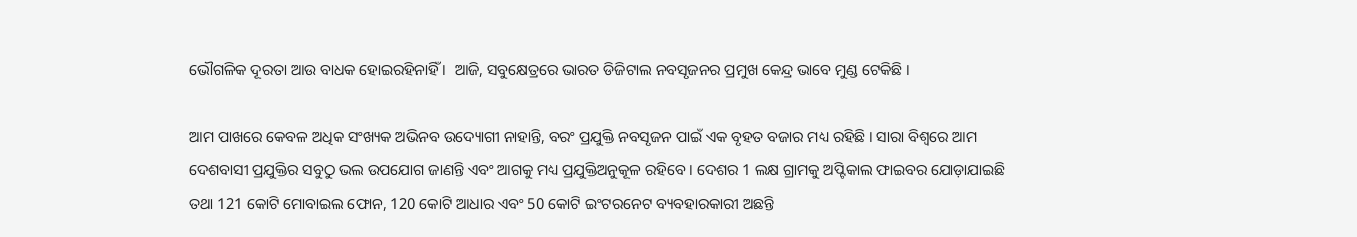ଭୌଗଳିକ ଦୂରତା ଆଉ ବାଧକ ହୋଇରହିନାହିଁ ।  ଆଜି, ସବୁକ୍ଷେତ୍ରରେ ଭାରତ ଡିଜିଟାଲ ନବସୃଜନର ପ୍ରମୁଖ କେନ୍ଦ୍ର ଭାବେ ମୁଣ୍ଡ ଟେକିଛି ।

ଆମ ପାଖରେ କେବଳ ଅଧିକ ସଂଖ୍ୟକ ଅଭିନବ ଉଦ୍ୟୋଗୀ ନାହାନ୍ତି, ବରଂ ପ୍ରଯୁକ୍ତି ନବସୃଜନ ପାଇଁ ଏକ ବୃହତ ବଜାର ମଧ୍ୟ ରହିଛି । ସାରା ବିଶ୍ୱରେ ଆମ ଦେଶବାସୀ ପ୍ରଯୁକ୍ତିର ସବୁଠୁ ଭଲ ଉପଯୋଗ ଜାଣନ୍ତି ଏବଂ ଆଗକୁ ମଧ୍ୟ ପ୍ରଯୁକ୍ତିଅନୁକୂଳ ରହିବେ । ଦେଶର 1 ଲକ୍ଷ ଗ୍ରାମକୁ ଅପ୍ଟିକାଲ ଫାଇବର ଯୋଡ଼ାଯାଇଛି ତଥା 121 କୋଟି ମୋବାଇଲ ଫୋନ, 120 କୋଟି ଆଧାର ଏବଂ 50 କୋଟି ଇଂଟରନେଟ ବ୍ୟବହାରକାରୀ ଅଛନ୍ତି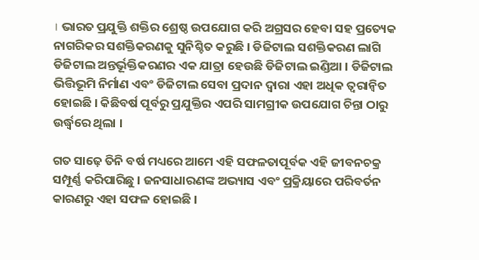। ଭାରତ ପ୍ରଯୁକ୍ତି ଶକ୍ତିର ଶ୍ରେଷ୍ଠ ଉପଯୋଗ କରି ଅଗ୍ରସର ହେବା ସହ ପ୍ରତ୍ୟେକ ନାଗରିକର ସଶକ୍ତିକରଣକୁ ସୁନିଶ୍ଚିତ କରୁଛି । ଡିଜିଟାଲ ସଶକ୍ତିକରଣ ଲାଗି ଡିଜିଟାଲ ଅନ୍ତର୍ଭୂକ୍ତିକରଣର ଏକ ଯାତ୍ରା ହେଉଛି ଡିଜିଟାଲ ଇଣ୍ଡିଆ । ଡିଜିଟାଲ ଭିତ୍ତିଭୂମି ନିର୍ମାଣ ଏବଂ ଡିଜିଟାଲ ସେବା ପ୍ରଦାନ ଦ୍ୱାରା ଏହା ଅଧିକ ତ୍ୱରାନ୍ୱିତ ହୋଇଛି । କିଛିବର୍ଷ ପୂର୍ବରୁ ପ୍ରଯୁକ୍ତିର ଏପରି ସାମଗ୍ରୀକ ଉପଯୋଗ ଚିନ୍ତା ଠାରୁ ଉର୍ଦ୍ଧ୍ଵରେ ଥିଲା ।

ଗତ ସାଢ଼େ ତିନି ବର୍ଷ ମଧ୍ୟରେ ଆମେ ଏହି ସଫଳତାପୂର୍ବକ ଏହି ଜୀବନଚକ୍ର ସମ୍ପୂର୍ଣ୍ଣ କରିପାରିଛୁ । ଜନସାଧାରଣଙ୍କ ଅଭ୍ୟାସ ଏବଂ ପ୍ରକ୍ରିୟାରେ ପରିବର୍ତନ କାରଣରୁ ଏହା ସଫଳ ହୋଇଛି ।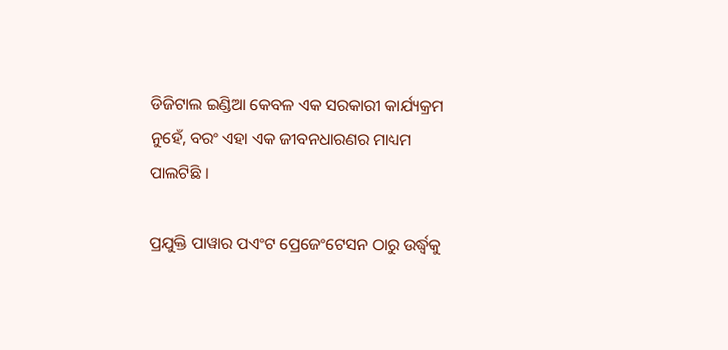ଡିଜିଟାଲ ଇଣ୍ଡିଆ କେବଳ ଏକ ସରକାରୀ କାର୍ଯ୍ୟକ୍ରମ ନୁହେଁ, ବରଂ ଏହା ଏକ ଜୀବନଧାରଣର ମାଧ୍ୟମ ପାଲଟିଛି ।

ପ୍ରଯୁକ୍ତି ପାୱାର ପଏଂଟ ପ୍ରେଜେଂଟେସନ ଠାରୁ ଉର୍ଦ୍ଧ୍ଵକୁ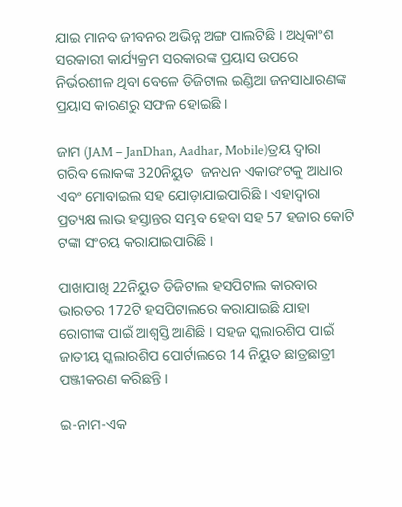ଯାଇ ମାନବ ଜୀବନର ଅଭିନ୍ନ ଅଙ୍ଗ ପାଲଟିଛି । ଅଧିକାଂଶ ସରକାରୀ କାର୍ଯ୍ୟକ୍ରମ ସରକାରଙ୍କ ପ୍ରୟାସ ଉପରେ ନିର୍ଭରଶୀଳ ଥିବା ବେଳେ ଡିଜିଟାଲ ଇଣ୍ଡିଆ ଜନସାଧାରଣଙ୍କ ପ୍ରୟାସ କାରଣରୁ ସଫଳ ହୋଇଛି ।

ଜାମ (JAM – JanDhan, Aadhar, Mobile)ତ୍ରୟ ଦ୍ୱାରା ଗରିବ ଲୋକଙ୍କ 320ନିୟୁତ  ଜନଧନ ଏକାଉଂଟକୁ ଆଧାର ଏବଂ ମୋବାଇଲ ସହ ଯୋଡ଼ାଯାଇପାରିଛି । ଏହାଦ୍ୱାରା ପ୍ରତ୍ୟକ୍ଷ ଲାଭ ହସ୍ତାନ୍ତର ସମ୍ଭବ ହେବା ସହ 57 ହଜାର କୋଟି ଟଙ୍କା ସଂଚୟ କରାଯାଇପାରିଛି ।

ପାଖାପାଖି 22ନିୟୁତ ଡିଜିଟାଲ ହସପିଟାଲ କାରବାର ଭାରତର 172ଟି ହସପିଟାଲରେ କରାଯାଇଛି ଯାହା ରୋଗୀଙ୍କ ପାଇଁ ଆଶ୍ୱସ୍ତି ଆଣିଛି । ସହଜ ସ୍କଲାରଶିପ ପାଇଁ ଜାତୀୟ ସ୍କଲାରଶିପ ପୋର୍ଟାଲରେ 14 ନିୟୁତ ଛାତ୍ରଛାତ୍ରୀ ପଞ୍ଜୀକରଣ କରିଛନ୍ତି ।

ଇ-ନାମ-ଏକ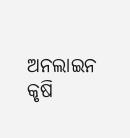ଅନଲାଇନ କୃଷି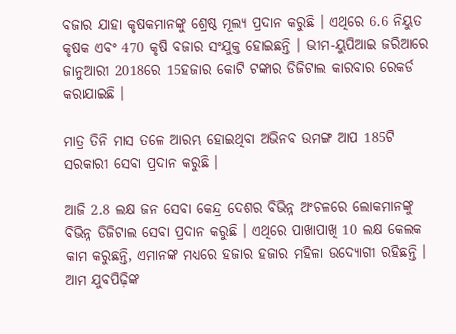ବଜାର ଯାହା କୃଷକମାନଙ୍କୁ ଶ୍ରେଷ୍ଠ ମୂଲ୍ୟ ପ୍ରଦାନ କରୁଛି । ଏଥିରେ 6.6 ନିୟୁତ କୃଷକ ଏବଂ 470 କୃଷି ବଜାର ସଂଯୁକ୍ତ ହୋଇଛନ୍ତି । ଭୀମ-ୟୁପିଆଇ ଜରିଆରେ ଜାନୁଆରୀ 2018ରେ 15ହଜାର କୋଟି ଟଙ୍କାର ଡିଜିଟାଲ କାରବାର ରେକର୍ଡ କରାଯାଇଛି ।

ମାତ୍ର ତିନି ମାସ ତଳେ ଆରମ୍ଭ ହୋଇଥିବା ଅଭିନବ ଉମଙ୍ଗ ଆପ 185ଟି ସରକାରୀ ସେବା ପ୍ରଦାନ କରୁଛି ।

ଆଜି 2.8 ଲକ୍ଷ ଜନ ସେବା କେନ୍ଦ୍ର ଦେଶର ବିଭିନ୍ନ ଅଂଚଳରେ ଲୋକମାନଙ୍କୁ ବିଭିନ୍ନ ଡିଜିଟାଲ ସେବା ପ୍ରଦାନ କରୁଛି । ଏଥିରେ ପାଖାପାଖି 10 ଲକ୍ଷ କେଲକ କାମ କରୁଛନ୍ତି, ଏମାନଙ୍କ ମଧ୍ୟରେ ହଜାର ହଜାର ମହିଳା ଉଦ୍ୟୋଗୀ ରହିଛନ୍ତି । ଆମ ଯୁବପିଢ଼ିଙ୍କ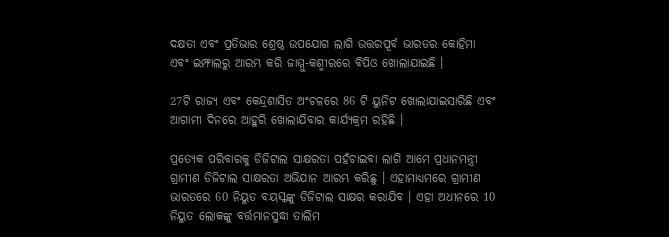ଦକ୍ଷତା ଏବଂ ପ୍ରତିଭାର ଶ୍ରେଷ୍ଠ ଉପଯୋଗ ଲାଗି ଉତ୍ତରପୂର୍ବ ଭାରତର କୋହିମା ଏବଂ ଇମ୍ଫାଲରୁ ଆରମ୍ଭ କରି ଜାମ୍ମୁ-କଶ୍ମୀରରେ ବିପିଓ ଖୋଲାଯାଇଛି ।

27ଟି ରାଜ୍ୟ ଏବଂ କେନ୍ଦ୍ରଶାସିତ ଅଂଚଳରେ 86 ଟି ୟୁନିଟ ଖୋଲାଯାଇସାରିଛି ଏବଂ ଆଗାମୀ ଦିନରେ ଆହୁରି ଖୋଲାଯିବାର କାର୍ଯ୍ୟକ୍ରମ ରହିଛି ।

ପ୍ରତ୍ୟେକ ପରିବାରକୁ ଡିଜିଟାଲ ସାକ୍ଷରତା ପହଁଚାଇବା ଲାଗି ଆମେ ପ୍ରଧାନମନ୍ତ୍ରୀ ଗ୍ରାମୀଣ ଡିଜିଟାଲ ସାକ୍ଷରତା ଅଭିଯାନ ଆରମ୍ଭ କରିଛୁ । ଏହାମାଧ୍ୟମରେ ଗ୍ରାମୀଣ ଭାରତରେ 60 ନିୟୁତ ବୟସ୍କଙ୍କୁ ଡିଜିଟାଲ ସାକ୍ଷର କରାଯିବ । ଏହା ଅଧୀନରେ 10 ନିୟୁତ ଲୋକଙ୍କୁ ବର୍ତ୍ତମାନସୁଦ୍ଧା ତାଲିମ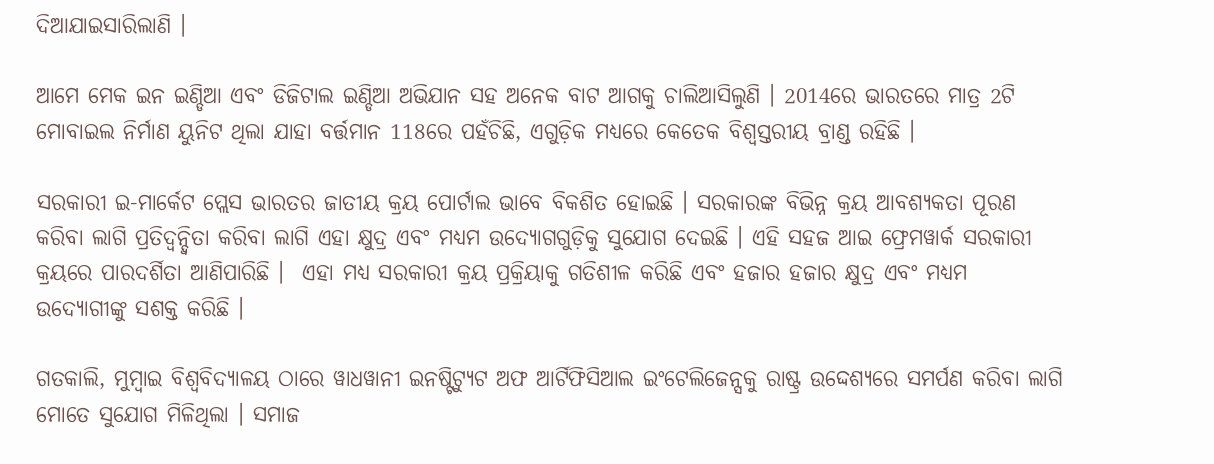ଦିଆଯାଇସାରିଲାଣି ।

ଆମେ ମେକ ଇନ ଇଣ୍ଡିଆ ଏବଂ ଡିଜିଟାଲ ଇଣ୍ଡିଆ ଅଭିଯାନ ସହ ଅନେକ ବାଟ ଆଗକୁ ଚାଲିଆସିଲୁଣି । 2014ରେ ଭାରତରେ ମାତ୍ର 2ଟି ମୋବାଇଲ ନିର୍ମାଣ ୟୁନିଟ ଥିଲା ଯାହା ବର୍ତ୍ତମାନ 118ରେ ପହଁଚିଛି, ଏଗୁଡ଼ିକ ମଧ୍ୟରେ କେତେକ ବିଶ୍ୱସ୍ତରୀୟ ବ୍ରାଣ୍ଡ ରହିଛି ।

ସରକାରୀ ଇ-ମାର୍କେଟ ପ୍ଲେସ ଭାରତର ଜାତୀୟ କ୍ରୟ ପୋର୍ଟାଲ ଭାବେ ବିକଶିତ ହୋଇଛି । ସରକାରଙ୍କ ବିଭିନ୍ନ କ୍ରୟ ଆବଶ୍ୟକତା ପୂରଣ କରିବା ଲାଗି ପ୍ରତିଦ୍ୱନ୍ଦ୍ୱିତା କରିବା ଲାଗି ଏହା କ୍ଷୁଦ୍ର ଏବଂ ମଧ୍ୟମ ଉଦ୍ୟୋଗଗୁଡ଼ିକୁ ସୁଯୋଗ ଦେଇଛି । ଏହି ସହଜ ଆଇ ଫ୍ରେମୱାର୍କ ସରକାରୀ କ୍ରୟରେ ପାରଦର୍ଶିତା ଆଣିପାରିଛି ।  ଏହା ମଧ୍ୟ ସରକାରୀ କ୍ରୟ ପ୍ରକ୍ରିୟାକୁ ଗତିଶୀଳ କରିଛି ଏବଂ ହଜାର ହଜାର କ୍ଷୁଦ୍ର ଏବଂ ମଧ୍ୟମ ଉଦ୍ୟୋଗୀଙ୍କୁ ସଶକ୍ତ କରିଛି ।

ଗତକାଲି, ମୁମ୍ବାଇ ବିଶ୍ୱବିଦ୍ୟାଳୟ ଠାରେ ୱାଧୱାନୀ ଇନଷ୍ଟିଟ୍ୟୁଟ ଅଫ ଆର୍ଟିଫିସିଆଲ ଇଂଟେଲିଜେନ୍ସକୁ ରାଷ୍ଟ୍ର ଉଦ୍ଦେଶ୍ୟରେ ସମର୍ପଣ କରିବା ଲାଗି ମୋତେ ସୁଯୋଗ ମିଳିଥିଲା । ସମାଜ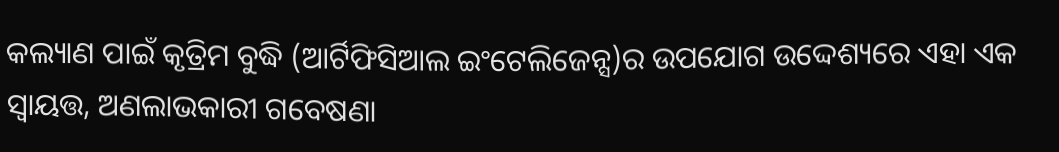କଲ୍ୟାଣ ପାଇଁ କୃତ୍ରିମ ବୁଦ୍ଧି (ଆର୍ଟିଫିସିଆଲ ଇଂଟେଲିଜେନ୍ସ)ର ଉପଯୋଗ ଉଦ୍ଦେଶ୍ୟରେ ଏହା ଏକ ସ୍ୱାୟତ୍ତ, ଅଣଲାଭକାରୀ ଗବେଷଣା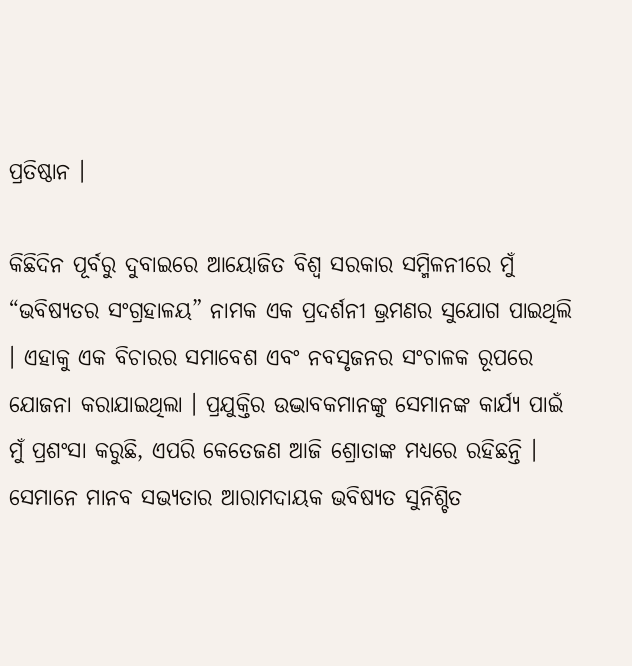ପ୍ରତିଷ୍ଠାନ ।

କିଛିଦିନ ପୂର୍ବରୁ ଦୁବାଇରେ ଆୟୋଜିତ ବିଶ୍ୱ ସରକାର ସମ୍ମିଳନୀରେ ମୁଁ “ଭବିଷ୍ୟତର ସଂଗ୍ରହାଳୟ” ନାମକ ଏକ ପ୍ରଦର୍ଶନୀ ଭ୍ରମଣର ସୁଯୋଗ ପାଇଥିଲି । ଏହାକୁ ଏକ ବିଚାରର ସମାବେଶ ଏବଂ ନବସୃଜନର ସଂଚାଳକ ରୂପରେ ଯୋଜନା କରାଯାଇଥିଲା । ପ୍ରଯୁକ୍ତିର ଉଦ୍ଭାବକମାନଙ୍କୁ ସେମାନଙ୍କ କାର୍ଯ୍ୟ ପାଇଁ ମୁଁ ପ୍ରଶଂସା କରୁଛି, ଏପରି କେତେଜଣ ଆଜି ଶ୍ରୋତାଙ୍କ ମଧ୍ୟରେ ରହିଛନ୍ତି । ସେମାନେ ମାନବ ସଭ୍ୟତାର ଆରାମଦାୟକ ଭବିଷ୍ୟତ ସୁନିଶ୍ଚିତ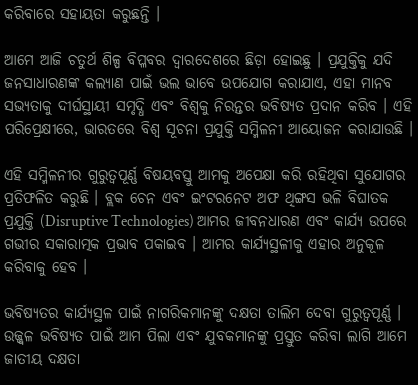କରିବାରେ ସହାୟତା କରୁଛନ୍ତି ।

ଆମେ ଆଜି ଚତୁର୍ଥ ଶିଳ୍ପ ବିପ୍ଳବର ଦ୍ୱାରଦେଶରେ ଛିଡ଼ା ହୋଇଛୁ । ପ୍ରଯୁକ୍ତିକୁ ଯଦି ଜନସାଧାରଣଙ୍କ କଲ୍ୟାଣ ପାଇଁ ଭଲ ଭାବେ ଉପଯୋଗ କରାଯାଏ, ଏହା ମାନବ ସଭ୍ୟତାକୁ ଦୀର୍ଘସ୍ଥାୟୀ ସମୃଦ୍ଧି ଏବଂ ବିଶ୍ୱକୁ ନିରନ୍ତର ଭବିଷ୍ୟତ ପ୍ରଦାନ କରିବ । ଏହି ପରିପ୍ରେକ୍ଷୀରେ, ଭାରତରେ ବିଶ୍ୱ ସୂଚନା ପ୍ରଯୁକ୍ତି ସମ୍ମିଳନୀ ଆୟୋଜନ କରାଯାଉଛି ।

ଏହି ସମ୍ମିଳନୀର ଗୁରୁତ୍ୱପୂର୍ଣ୍ଣ ବିଷୟବସ୍ତୁ ଆମକୁ ଅପେକ୍ଷା କରି ରହିଥିବା ସୁଯୋଗର ପ୍ରତିଫଳିତ କରୁଛି । ବ୍ଲକ ଚେନ ଏବଂ ଇଂଟରନେଟ ଅଫ ଥିଙ୍ଗସ ଭଳି ବିଘାତକ ପ୍ରଯୁକ୍ତି (Disruptive Technologies) ଆମର ଜୀବନଧାରଣ ଏବଂ କାର୍ଯ୍ୟ ଉପରେ ଗଭୀର ସକାରାତ୍ମକ ପ୍ରଭାବ ପକାଇବ । ଆମର କାର୍ଯ୍ୟସ୍ଥଳୀକୁ ଏହାର ଅନୁକୂଳ କରିବାକୁ ହେବ ।

ଭବିଷ୍ୟତର କାର୍ଯ୍ୟସ୍ଥଳ ପାଇଁ ନାଗରିକମାନଙ୍କୁ ଦକ୍ଷତା ତାଲିମ ଦେବା ଗୁରୁତ୍ୱପୂର୍ଣ୍ଣ । ଉଜ୍ଜ୍ୱଳ ଭବିଷ୍ୟତ ପାଇଁ ଆମ ପିଲା ଏବଂ ଯୁବକମାନଙ୍କୁ ପ୍ରସ୍ତୁତ କରିବା ଲାଗି ଆମେ ଜାତୀୟ ଦକ୍ଷତା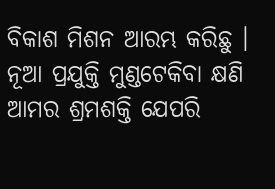ବିକାଶ ମିଶନ ଆରମ୍ଭ କରିଛୁ । ନୂଆ ପ୍ରଯୁକ୍ତି ମୁଣ୍ଡଟେକିବା କ୍ଷଣି ଆମର ଶ୍ରମଶକ୍ତି ଯେପରି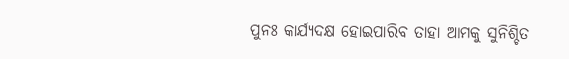ପୁନଃ କାର୍ଯ୍ୟଦକ୍ଷ ହୋଇପାରିବ ତାହା ଆମକୁ ସୁନିଶ୍ଚିତ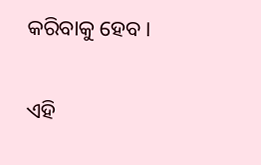କରିବାକୁ ହେବ ।

ଏହି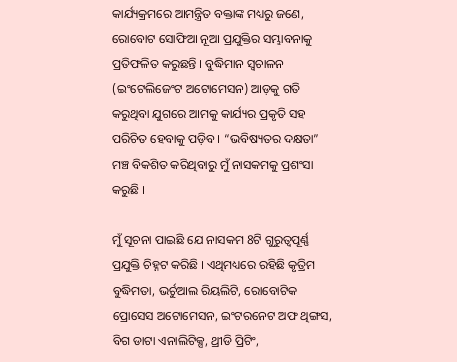କାର୍ଯ୍ୟକ୍ରମରେ ଆମନ୍ତ୍ରିତ ବକ୍ତାଙ୍କ ମଧ୍ୟରୁ ଜଣେ, ରୋବୋଟ ସୋଫିଆ ନୂଆ ପ୍ରଯୁକ୍ତିର ସମ୍ଭାବନାକୁ ପ୍ରତିଫଳିତ କରୁଛନ୍ତି । ବୁଦ୍ଧିମାନ ସ୍ୱଚାଳନ (ଇଂଟେଲିଜେଂଟ ଅଟୋମେସନ) ଆଡ଼କୁ ଗତି କରୁଥିବା ଯୁଗରେ ଆମକୁ କାର୍ଯ୍ୟର ପ୍ରକୃତି ସହ ପରିଚିତ ହେବାକୁ ପଡ଼ିବ । “ଭବିଷ୍ୟତର ଦକ୍ଷତା” ମଞ୍ଚ ବିକଶିତ କରିଥିବାରୁ ମୁଁ ନାସକମକୁ ପ୍ରଶଂସା କରୁଛି ।

ମୁଁ ସୂଚନା ପାଇଛି ଯେ ନାସକମ 8ଟି ଗୁରୁତ୍ୱପୂର୍ଣ୍ଣ ପ୍ରଯୁକ୍ତି ଚିହ୍ନଟ କରିଛି । ଏଥିମଧ୍ୟରେ ରହିଛି କୃତ୍ରିମ ବୁଦ୍ଧିମତା, ଭର୍ଚୁଆଲ ରିୟଲିଟି, ରୋବୋଟିକ ପ୍ରୋସେସ ଅଟୋମେସନ, ଇଂଟରନେଟ ଅଫ ଥିଙ୍ଗସ, ବିଗ ଡାଟା ଏନାଲିଟିକ୍ସ, ଥ୍ରୀଡି ପ୍ରିଟିଂ,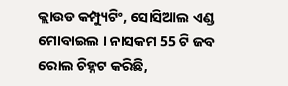କ୍ଲାଉଡ କମ୍ପ୍ୟୁଟିଂ, ସୋସିଆଲ ଏଣ୍ଡ ମୋବାଇଲ । ନାସକମ 55 ଟି ଜବ ରୋଲ ଚିହ୍ନଟ କରିଛି,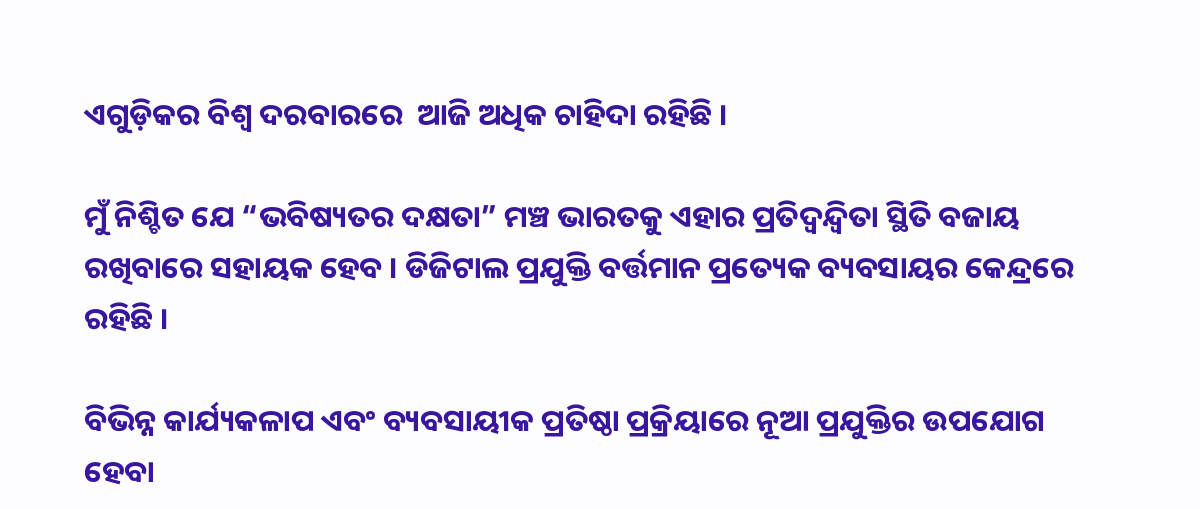ଏଗୁଡ଼ିକର ବିଶ୍ୱ ଦରବାରରେ  ଆଜି ଅଧିକ ଚାହିଦା ରହିଛି ।

ମୁଁ ନିଶ୍ଚିତ ଯେ “ଭବିଷ୍ୟତର ଦକ୍ଷତା” ମଞ୍ଚ ଭାରତକୁ ଏହାର ପ୍ରତିଦ୍ୱନ୍ଦ୍ୱିତା ସ୍ଥିତି ବଜାୟ ରଖିବାରେ ସହାୟକ ହେବ । ଡିଜିଟାଲ ପ୍ରଯୁକ୍ତି ବର୍ତ୍ତମାନ ପ୍ରତ୍ୟେକ ବ୍ୟବସାୟର କେନ୍ଦ୍ରରେ ରହିଛି ।

ବିଭିନ୍ନ କାର୍ଯ୍ୟକଳାପ ଏବଂ ବ୍ୟବସାୟୀକ ପ୍ରତିଷ୍ଠା ପ୍ରକ୍ରିୟାରେ ନୂଆ ପ୍ରଯୁକ୍ତିର ଉପଯୋଗ ହେବା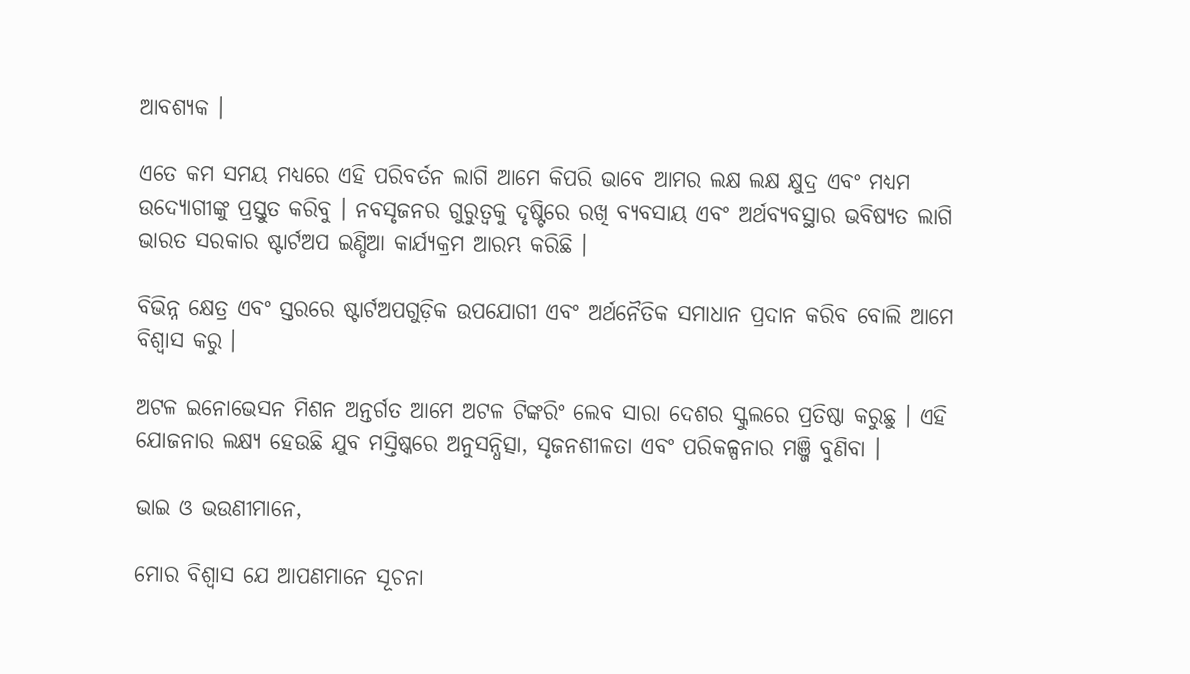ଆବଶ୍ୟକ ।

ଏତେ କମ ସମୟ ମଧ୍ୟରେ ଏହି ପରିବର୍ତନ ଲାଗି ଆମେ କିପରି ଭାବେ ଆମର ଲକ୍ଷ ଲକ୍ଷ କ୍ଷୁଦ୍ର ଏବଂ ମଧ୍ୟମ ଉଦ୍ୟୋଗୀଙ୍କୁ ପ୍ରସ୍ତୁତ କରିବୁ । ନବସୃଜନର ଗୁରୁତ୍ୱକୁ ଦୃଷ୍ଟିରେ ରଖି ବ୍ୟବସାୟ ଏବଂ ଅର୍ଥବ୍ୟବସ୍ଥାର ଭବିଷ୍ୟତ ଲାଗି ଭାରତ ସରକାର ଷ୍ଟାର୍ଟଅପ ଇଣ୍ଡିଆ କାର୍ଯ୍ୟକ୍ରମ ଆରମ୍ଭ କରିଛି ।

ବିଭିନ୍ନ କ୍ଷେତ୍ର ଏବଂ ସ୍ତରରେ ଷ୍ଟାର୍ଟଅପଗୁଡ଼ିକ ଉପଯୋଗୀ ଏବଂ ଅର୍ଥନୈତିକ ସମାଧାନ ପ୍ରଦାନ କରିବ ବୋଲି ଆମେ ବିଶ୍ୱାସ କରୁ ।

ଅଟଳ ଇନୋଭେସନ ମିଶନ ଅନ୍ତର୍ଗତ ଆମେ ଅଟଳ ଟିଙ୍କରିଂ ଲେବ ସାରା ଦେଶର ସ୍କୁଲରେ ପ୍ରତିଷ୍ଠା କରୁଛୁ । ଏହି ଯୋଜନାର ଲକ୍ଷ୍ୟ ହେଉଛି ଯୁବ ମସ୍ତିଷ୍କରେ ଅନୁସନ୍ଧିତ୍ସା, ସୃଜନଶୀଳତା ଏବଂ ପରିକଳ୍ପନାର ମଞ୍ଜି ବୁଣିବା ।

ଭାଇ ଓ ଭଉଣୀମାନେ,

ମୋର ବିଶ୍ୱାସ ଯେ ଆପଣମାନେ ସୂଚନା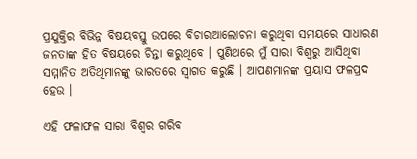ପ୍ରଯୁକ୍ତିର ବିଭିନ୍ନ ବିଷୟବସ୍ତୁ ଉପରେ ବିଚାରଆଲୋଚନା କରୁଥିବା ସମୟରେ ସାଧାରଣ ଜନତାଙ୍କ ହିତ ବିଷୟରେ ଚିନ୍ତା କରୁଥିବେ । ପୁଣିଥରେ ମୁଁ ସାରା ବିଶ୍ୱରୁ ଆସିଥିବା ସମ୍ମାନିତ ଅତିଥିମାନଙ୍କୁ ଭାରତରେ ସ୍ୱାଗତ କରୁଛି । ଆପଣମାନଙ୍କ ପ୍ରୟାସ ଫଳପ୍ରଦ ହେଉ ।

ଏହି ଫଳାଫଳ ସାରା ବିଶ୍ୱର ଗରିବ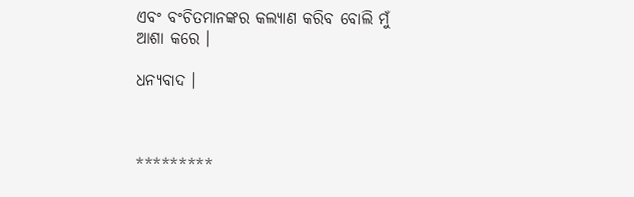ଏବଂ ବଂଚିତମାନଙ୍କର କଲ୍ୟାଣ କରିବ ବୋଲି ମୁଁ ଆଶା କରେ ।

ଧନ୍ୟବାଦ ।



*********